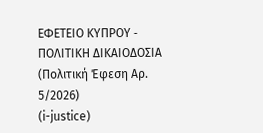ΕΦΕΤΕΙΟ ΚΥΠΡΟΥ ‑ ΠΟΛΙΤΙΚΗ ΔΙΚΑΙΟΔΟΣΙΑ
(Πολιτική Έφεση Αρ. 5/2026)
(i-justice)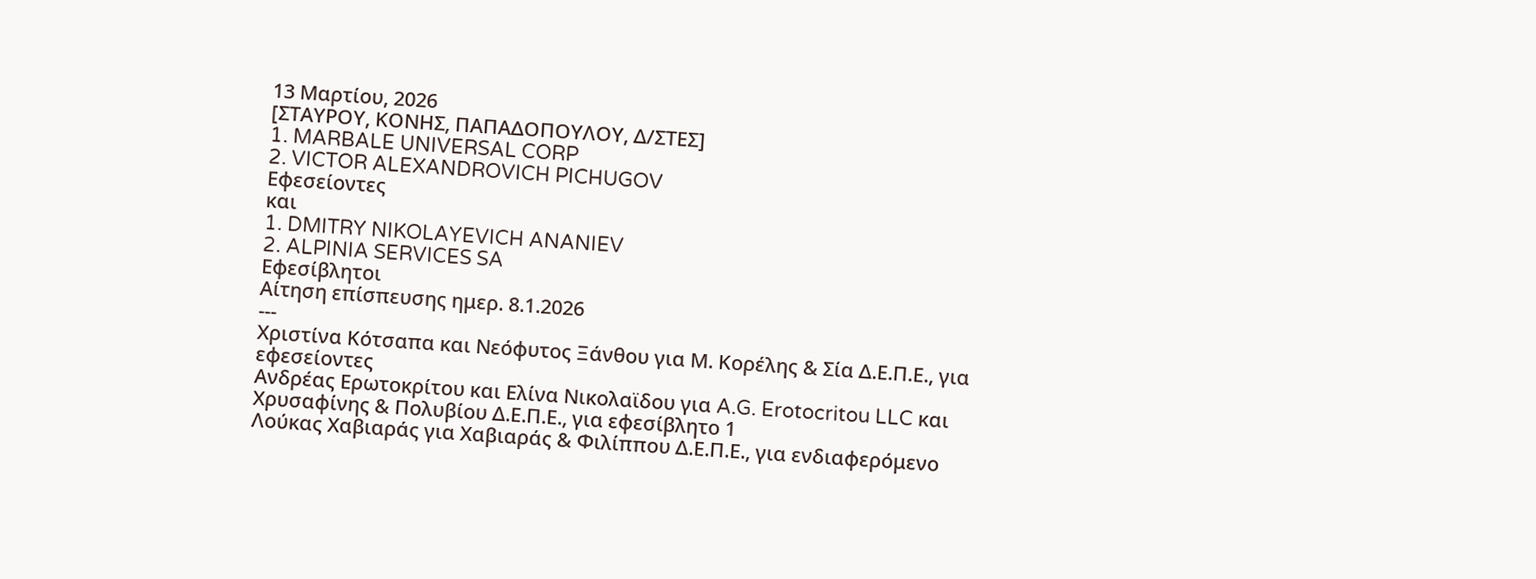13 Μαρτίου, 2026
[ΣΤΑΥΡΟΥ, ΚΟΝΗΣ, ΠΑΠΑΔΟΠΟΥΛΟΥ, Δ/ΣΤΕΣ]
1. MARBALE UNIVERSAL CORP
2. VICTOR ALEXANDROVICH PICHUGOV
Εφεσείοντες
και
1. DMITRY NIKOLAYEVICH ANANIEV
2. ALPINIA SERVICES SA
Εφεσίβλητοι
Αίτηση επίσπευσης ημερ. 8.1.2026
---
Χριστίνα Κότσαπα και Νεόφυτος Ξάνθου για Μ. Κορέλης & Σία Δ.Ε.Π.Ε., για εφεσείοντες
Ανδρέας Ερωτοκρίτου και Ελίνα Νικολαϊδου για A.G. Erotocritou LLC και Χρυσαφίνης & Πολυβίου Δ.Ε.Π.Ε., για εφεσίβλητο 1
Λούκας Χαβιαράς για Χαβιαράς & Φιλίππου Δ.Ε.Π.Ε., για ενδιαφερόμενο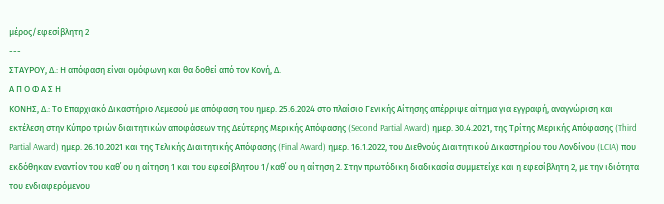μέρος/εφεσίβλητη 2
---
ΣΤΑΥΡΟΥ, Δ.: Η απόφαση είναι ομόφωνη και θα δοθεί από τον Κονή, Δ.
Α Π Ο Φ Α Σ Η
ΚΟΝΗΣ, Δ.: Το Επαρχιακό Δικαστήριο Λεμεσού με απόφαση του ημερ. 25.6.2024 στο πλαίσιο Γενικής Αίτησης απέρριψε αίτημα για εγγραφή, αναγνώριση και εκτέλεση στην Κύπρο τριών διαιτητικών αποφάσεων της Δεύτερης Μερικής Απόφασης (Second Partial Award) ημερ. 30.4.2021, της Τρίτης Μερικής Απόφασης (Third Partial Award) ημερ. 26.10.2021 και της Τελικής Διαιτητικής Απόφασης (Final Award) ημερ. 16.1.2022, του Διεθνούς Διαιτητικού Δικαστηρίου του Λονδίνου (LCIA) που εκδόθηκαν εναντίον του καθ΄ ου η αίτηση 1 και του εφεσίβλητου 1/καθ΄ ου η αίτηση 2. Στην πρωτόδικη διαδικασία συμμετείχε και η εφεσίβλητη 2, με την ιδιότητα του ενδιαφερόμενου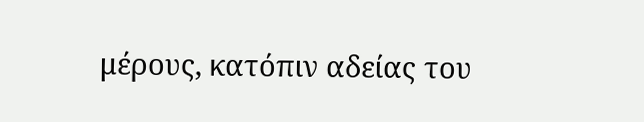μέρους, κατόπιν αδείας του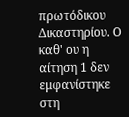πρωτόδικου Δικαστηρίου. Ο καθ' ου η αίτηση 1 δεν εμφανίστηκε στη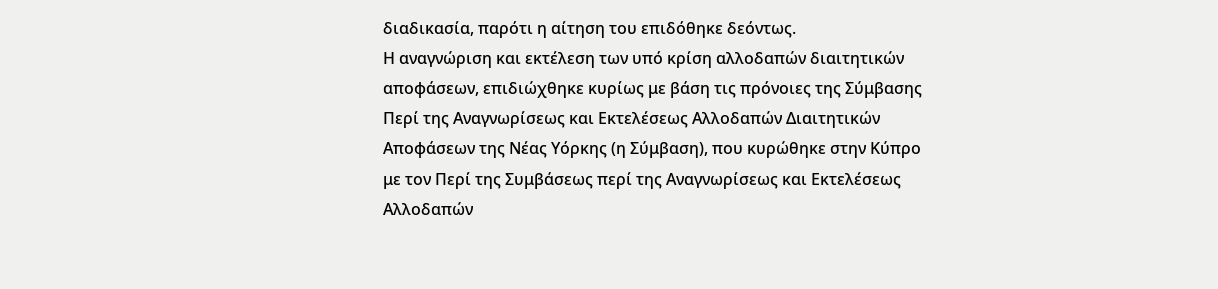διαδικασία, παρότι η αίτηση του επιδόθηκε δεόντως.
Η αναγνώριση και εκτέλεση των υπό κρίση αλλοδαπών διαιτητικών αποφάσεων, επιδιώχθηκε κυρίως με βάση τις πρόνοιες της Σύμβασης Περί της Αναγνωρίσεως και Εκτελέσεως Αλλοδαπών Διαιτητικών Αποφάσεων της Νέας Υόρκης (η Σύμβαση), που κυρώθηκε στην Κύπρο με τον Περί της Συμβάσεως περί της Αναγνωρίσεως και Εκτελέσεως Αλλοδαπών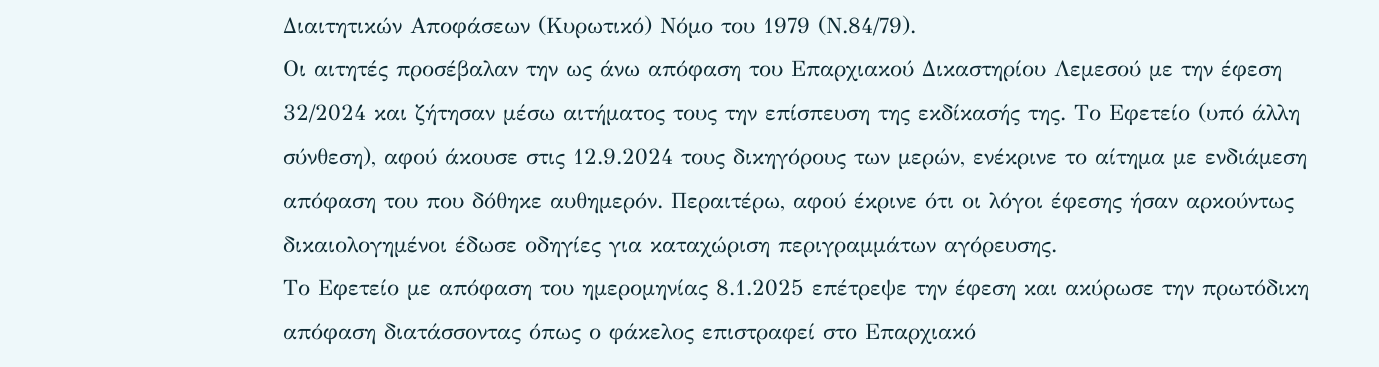Διαιτητικών Αποφάσεων (Κυρωτικό) Νόμο του 1979 (Ν.84/79).
Οι αιτητές προσέβαλαν την ως άνω απόφαση του Επαρχιακού Δικαστηρίου Λεμεσού με την έφεση 32/2024 και ζήτησαν μέσω αιτήματος τους την επίσπευση της εκδίκασής της. Το Εφετείο (υπό άλλη σύνθεση), αφού άκουσε στις 12.9.2024 τους δικηγόρους των μερών, ενέκρινε το αίτημα με ενδιάμεση απόφαση του που δόθηκε αυθημερόν. Περαιτέρω, αφού έκρινε ότι οι λόγοι έφεσης ήσαν αρκούντως δικαιολογημένοι έδωσε οδηγίες για καταχώριση περιγραμμάτων αγόρευσης.
Το Εφετείο με απόφαση του ημερομηνίας 8.1.2025 επέτρεψε την έφεση και ακύρωσε την πρωτόδικη απόφαση διατάσσοντας όπως ο φάκελος επιστραφεί στο Επαρχιακό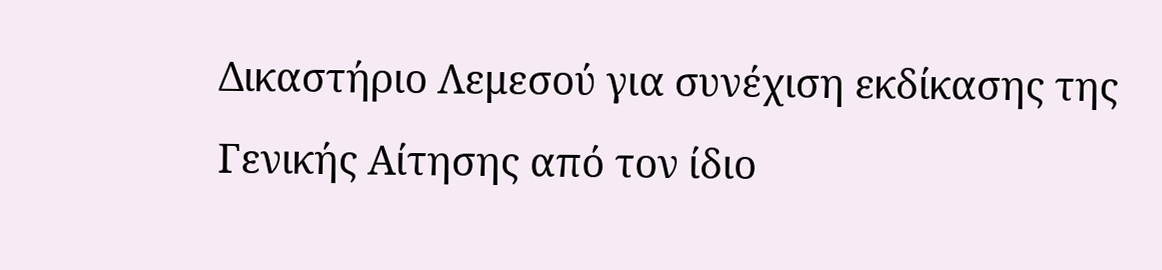Δικαστήριο Λεμεσού για συνέχιση εκδίκασης της Γενικής Αίτησης από τον ίδιο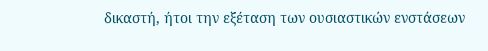δικαστή, ήτοι την εξέταση των ουσιαστικών ενστάσεων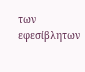των εφεσίβλητων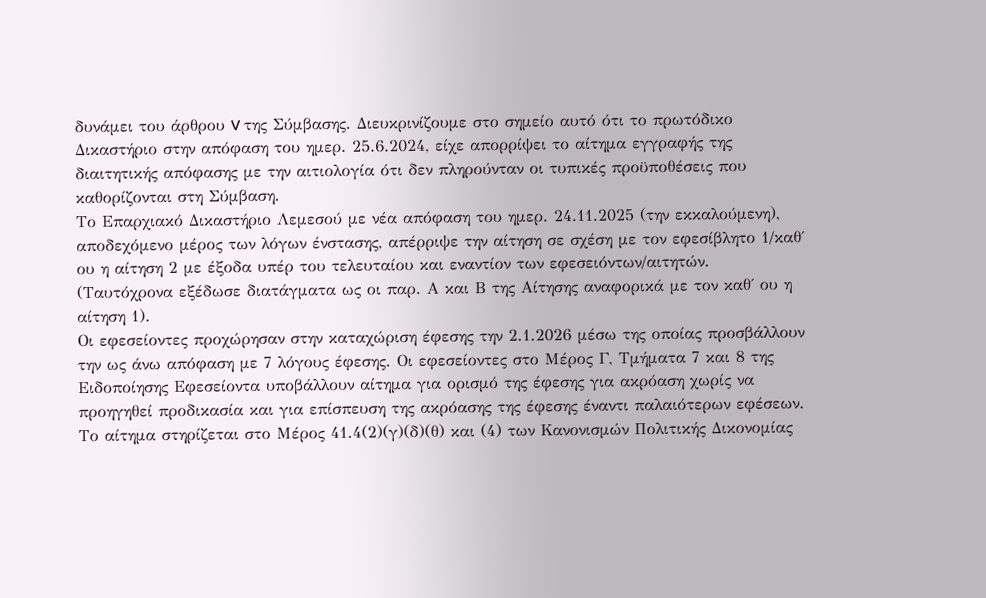δυνάμει του άρθρου V της Σύμβασης. Διευκρινίζουμε στο σημείο αυτό ότι το πρωτόδικο Δικαστήριο στην απόφαση του ημερ. 25.6.2024, είχε απορρίψει το αίτημα εγγραφής της διαιτητικής απόφασης με την αιτιολογία ότι δεν πληρούνταν οι τυπικές προϋποθέσεις που καθορίζονται στη Σύμβαση.
Το Επαρχιακό Δικαστήριο Λεμεσού με νέα απόφαση του ημερ. 24.11.2025 (την εκκαλούμενη), αποδεχόμενο μέρος των λόγων ένστασης, απέρριψε την αίτηση σε σχέση με τον εφεσίβλητο 1/καθ΄ ου η αίτηση 2 με έξοδα υπέρ του τελευταίου και εναντίον των εφεσειόντων/αιτητών. (Ταυτόχρονα εξέδωσε διατάγματα ως οι παρ. Α και Β της Αίτησης αναφορικά με τον καθ΄ ου η αίτηση 1).
Οι εφεσείοντες προχώρησαν στην καταχώριση έφεσης την 2.1.2026 μέσω της οποίας προσβάλλουν την ως άνω απόφαση με 7 λόγους έφεσης. Οι εφεσείοντες στο Μέρος Γ, Τμήματα 7 και 8 της Ειδοποίησης Εφεσείοντα υποβάλλουν αίτημα για ορισμό της έφεσης για ακρόαση χωρίς να προηγηθεί προδικασία και για επίσπευση της ακρόασης της έφεσης έναντι παλαιότερων εφέσεων. Το αίτημα στηρίζεται στο Μέρος 41.4(2)(γ)(δ)(θ) και (4) των Κανονισμών Πολιτικής Δικονομίας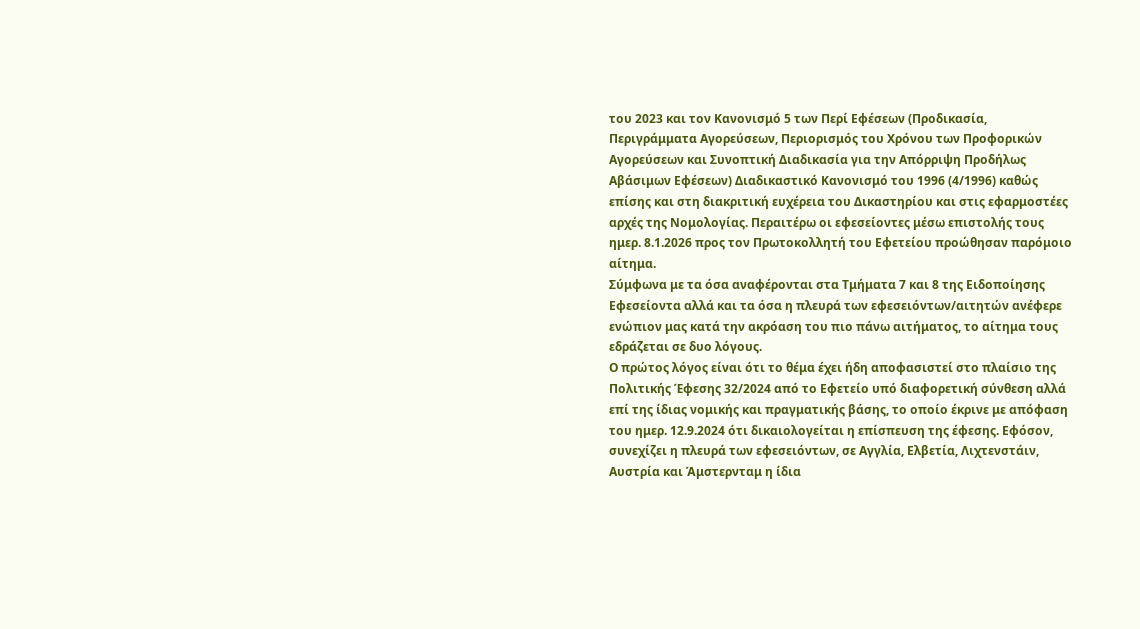του 2023 και τον Κανονισμό 5 των Περί Εφέσεων (Προδικασία, Περιγράμματα Αγορεύσεων, Περιορισμός του Χρόνου των Προφορικών Αγορεύσεων και Συνοπτική Διαδικασία για την Απόρριψη Προδήλως Αβάσιμων Εφέσεων) Διαδικαστικό Κανονισμό του 1996 (4/1996) καθώς επίσης και στη διακριτική ευχέρεια του Δικαστηρίου και στις εφαρμοστέες αρχές της Νομολογίας. Περαιτέρω οι εφεσείοντες μέσω επιστολής τους ημερ. 8.1.2026 προς τον Πρωτοκολλητή του Εφετείου προώθησαν παρόμοιο αίτημα.
Σύμφωνα με τα όσα αναφέρονται στα Τμήματα 7 και 8 της Ειδοποίησης Εφεσείοντα αλλά και τα όσα η πλευρά των εφεσειόντων/αιτητών ανέφερε ενώπιον μας κατά την ακρόαση του πιο πάνω αιτήματος, το αίτημα τους εδράζεται σε δυο λόγους.
Ο πρώτος λόγος είναι ότι το θέμα έχει ήδη αποφασιστεί στο πλαίσιο της Πολιτικής Έφεσης 32/2024 από το Εφετείο υπό διαφορετική σύνθεση αλλά επί της ίδιας νομικής και πραγματικής βάσης, το οποίο έκρινε με απόφαση του ημερ. 12.9.2024 ότι δικαιολογείται η επίσπευση της έφεσης. Εφόσον, συνεχίζει η πλευρά των εφεσειόντων, σε Αγγλία, Ελβετία, Λιχτενστάιν, Αυστρία και Άμστερνταμ η ίδια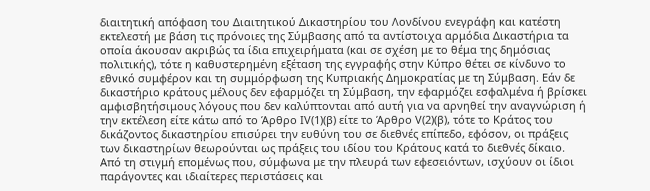διαιτητική απόφαση του Διαιτητικού Δικαστηρίου του Λονδίνου ενεγράφη και κατέστη εκτελεστή με βάση τις πρόνοιες της Σύμβασης από τα αντίστοιχα αρμόδια Δικαστήρια τα οποία άκουσαν ακριβώς τα ίδια επιχειρήματα (και σε σχέση με το θέμα της δημόσιας πολιτικής), τότε η καθυστερημένη εξέταση της εγγραφής στην Κύπρο θέτει σε κίνδυνο το εθνικό συμφέρον και τη συμμόρφωση της Κυπριακής Δημοκρατίας με τη Σύμβαση. Εάν δε δικαστήριο κράτους μέλους δεν εφαρμόζει τη Σύμβαση, την εφαρμόζει εσφαλμένα ή βρίσκει αμφισβητήσιμους λόγους που δεν καλύπτονται από αυτή για να αρνηθεί την αναγνώριση ή την εκτέλεση είτε κάτω από το Άρθρο IV(1)(β) είτε το Άρθρο V(2)(β), τότε το Κράτος του δικάζοντος δικαστηρίου επισύρει την ευθύνη του σε διεθνές επίπεδο, εφόσον, οι πράξεις των δικαστηρίων θεωρούνται ως πράξεις του ιδίου του Κράτους κατά το διεθνές δίκαιο.
Από τη στιγμή επομένως που, σύμφωνα με την πλευρά των εφεσειόντων, ισχύουν οι ίδιοι παράγοντες και ιδιαίτερες περιστάσεις και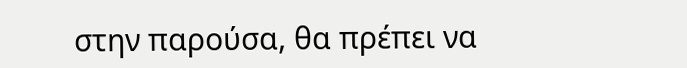στην παρούσα, θα πρέπει να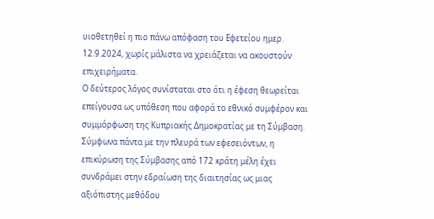υιοθετηθεί η πιο πάνω απόφαση του Εφετείου ημερ. 12.9.2024, χωρίς μάλιστα να χρειάζεται να ακουστούν επιχειρήματα.
Ο δεύτερος λόγος συνίσταται στο ότι η έφεση θεωρείται επείγουσα ως υπόθεση που αφορά το εθνικό συμφέρον και συμμόρφωση της Κυπριακής Δημοκρατίας με τη Σύμβαση. Σύμφωνα πάντα με την πλευρά των εφεσειόντων, η επικύρωση της Σύμβασης από 172 κράτη μέλη έχει συνδράμει στην εδραίωση της διαιτησίας ως μιας αξιόπιστης μεθόδου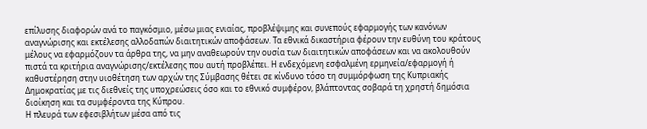επίλυσης διαφορών ανά το παγκόσμιο, μέσω μιας ενιαίας, προβλέψιμης και συνεπούς εφαρμογής των κανόνων αναγνώρισης και εκτέλεσης αλλοδαπών διαιτητικών αποφάσεων. Τα εθνικά δικαστήρια φέρουν την ευθύνη του κράτους μέλους να εφαρμόζουν τα άρθρα της, να μην αναθεωρούν την ουσία των διαιτητικών αποφάσεων και να ακολουθούν πιστά τα κριτήρια αναγνώρισης/εκτέλεσης που αυτή προβλέπει. Η ενδεχόμενη εσφαλμένη ερμηνεία/εφαρμογή ή καθυστέρηση στην υιοθέτηση των αρχών της Σύμβασης θέτει σε κίνδυνο τόσο τη συμμόρφωση της Κυπριακής Δημοκρατίας με τις διεθνείς της υποχρεώσεις όσο και το εθνικό συμφέρον, βλάπτοντας σοβαρά τη χρηστή δημόσια διοίκηση και τα συμφέροντα της Κύπρου.
Η πλευρά των εφεσιβλήτων μέσα από τις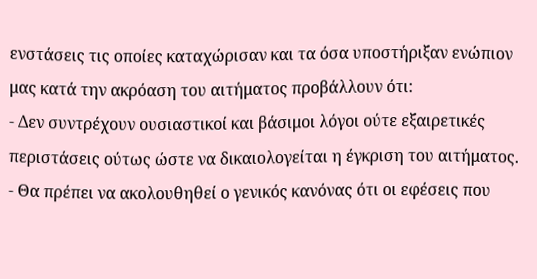ενστάσεις τις οποίες καταχώρισαν και τα όσα υποστήριξαν ενώπιον μας κατά την ακρόαση του αιτήματος προβάλλουν ότι:
- Δεν συντρέχουν ουσιαστικοί και βάσιμοι λόγοι ούτε εξαιρετικές περιστάσεις ούτως ώστε να δικαιολογείται η έγκριση του αιτήματος.
- Θα πρέπει να ακολουθηθεί ο γενικός κανόνας ότι οι εφέσεις που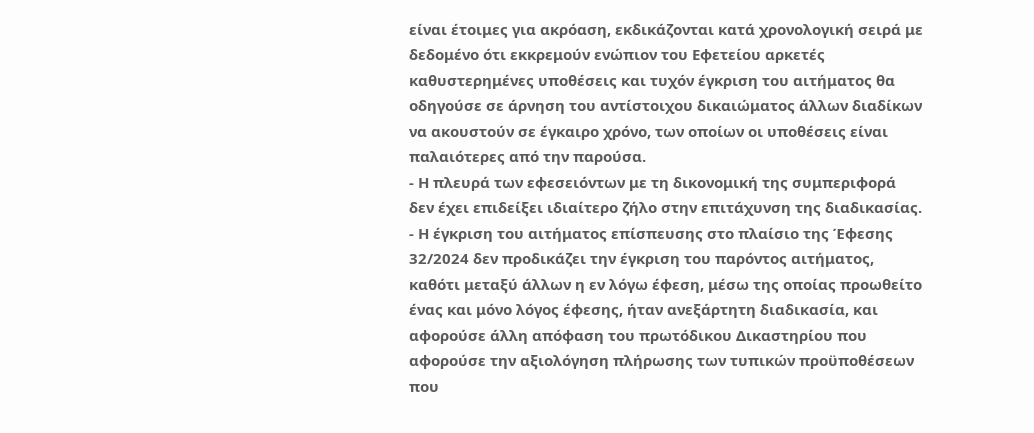είναι έτοιμες για ακρόαση, εκδικάζονται κατά χρονολογική σειρά με δεδομένο ότι εκκρεμούν ενώπιον του Εφετείου αρκετές καθυστερημένες υποθέσεις και τυχόν έγκριση του αιτήματος θα οδηγούσε σε άρνηση του αντίστοιχου δικαιώματος άλλων διαδίκων να ακουστούν σε έγκαιρο χρόνο, των οποίων οι υποθέσεις είναι παλαιότερες από την παρούσα.
- Η πλευρά των εφεσειόντων με τη δικονομική της συμπεριφορά δεν έχει επιδείξει ιδιαίτερο ζήλο στην επιτάχυνση της διαδικασίας.
- Η έγκριση του αιτήματος επίσπευσης στο πλαίσιο της Έφεσης 32/2024 δεν προδικάζει την έγκριση του παρόντος αιτήματος, καθότι μεταξύ άλλων η εν λόγω έφεση, μέσω της οποίας προωθείτο ένας και μόνο λόγος έφεσης, ήταν ανεξάρτητη διαδικασία, και αφορούσε άλλη απόφαση του πρωτόδικου Δικαστηρίου που αφορούσε την αξιολόγηση πλήρωσης των τυπικών προϋποθέσεων που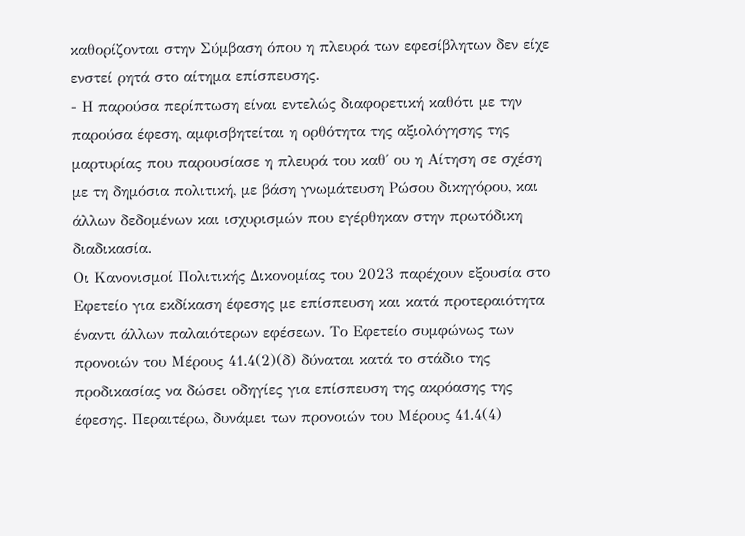καθορίζονται στην Σύμβαση όπου η πλευρά των εφεσίβλητων δεν είχε ενστεί ρητά στο αίτημα επίσπευσης.
- Η παρούσα περίπτωση είναι εντελώς διαφορετική καθότι με την παρούσα έφεση, αμφισβητείται η ορθότητα της αξιολόγησης της μαρτυρίας που παρουσίασε η πλευρά του καθ΄ ου η Αίτηση σε σχέση με τη δημόσια πολιτική, με βάση γνωμάτευση Ρώσου δικηγόρου, και άλλων δεδομένων και ισχυρισμών που εγέρθηκαν στην πρωτόδικη διαδικασία.
Οι Κανονισμοί Πολιτικής Δικονομίας του 2023 παρέχουν εξουσία στο Εφετείο για εκδίκαση έφεσης με επίσπευση και κατά προτεραιότητα έναντι άλλων παλαιότερων εφέσεων. Το Εφετείο συμφώνως των προνοιών του Μέρους 41.4(2)(δ) δύναται κατά το στάδιο της προδικασίας να δώσει οδηγίες για επίσπευση της ακρόασης της έφεσης. Περαιτέρω, δυνάμει των προνοιών του Μέρους 41.4(4)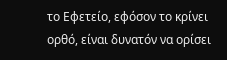το Εφετείο, εφόσον το κρίνει ορθό, είναι δυνατόν να ορίσει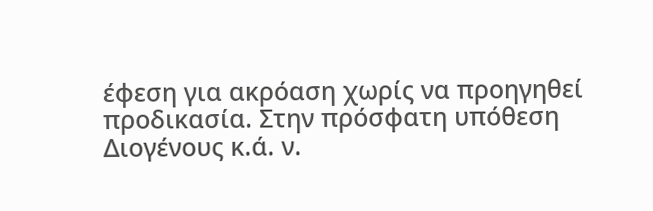έφεση για ακρόαση χωρίς να προηγηθεί προδικασία. Στην πρόσφατη υπόθεση Διογένους κ.ά. ν.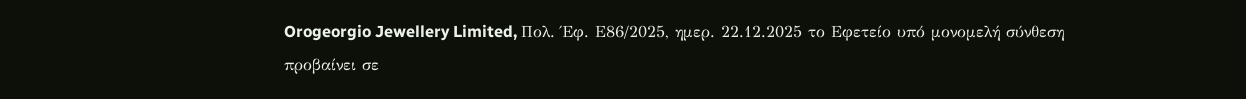Orogeorgio Jewellery Limited, Πολ. Έφ. Ε86/2025, ημερ. 22.12.2025 το Εφετείο υπό μονομελή σύνθεση προβαίνει σε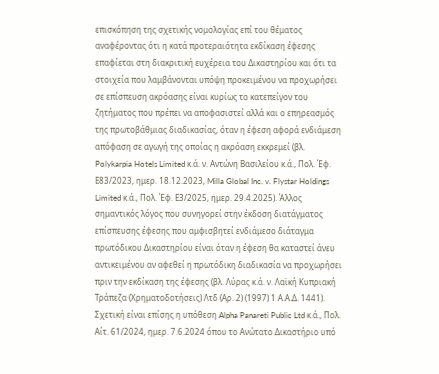επισκόπηση της σχετικής νομολογίας επί του θέματος αναφέροντας ότι η κατά προτεραιότητα εκδίκαση έφεσης επαφίεται στη διακριτική ευχέρεια του Δικαστηρίου και ότι τα στοιχεία που λαμβάνονται υπόψη προκειμένου να προχωρήσει σε επίσπευση ακρόασης είναι κυρίως το κατεπείγον του ζητήματος που πρέπει να αποφασιστεί αλλά και ο επηρεασμός της πρωτοβάθμιας διαδικασίας, όταν η έφεση αφορά ενδιάμεση απόφαση σε αγωγή της οποίας η ακρόαση εκκρεμεί (βλ. Polykarpia Hotels Limited κ.ά. ν. Αντώνη Βασιλείου κ.ά., Πολ. Έφ. Ε83/2023, ημερ. 18.12.2023, Milla Global Inc. v. Flystar Holdings Limited κ.ά., Πολ. Έφ. Ε3/2025, ημερ. 29.4.2025). Άλλος σημαντικός λόγος που συνηγορεί στην έκδοση διατάγματος επίσπευσης έφεσης που αμφισβητεί ενδιάμεσο διάταγμα πρωτόδικου Δικαστηρίου είναι όταν η έφεση θα καταστεί άνευ αντικειμένου αν αφεθεί η πρωτόδικη διαδικασία να προχωρήσει πριν την εκδίκαση της έφεσης (βλ. Λύρας κ.ά. ν. Λαϊκή Κυπριακή Τράπεζα (Χρηματοδοτήσεις) Λτδ (Αρ. 2) (1997) 1 Α.Α.Δ. 1441). Σχετική είναι επίσης η υπόθεση Alpha Panareti Public Ltd κ.ά., Πολ. Αίτ. 61/2024, ημερ. 7.6.2024 όπου το Ανώτατο Δικαστήριο υπό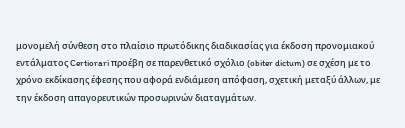μονομελή σύνθεση στο πλαίσιο πρωτόδικης διαδικασίας για έκδοση προνομιακού εντάλματος Certiorari προέβη σε παρενθετικό σχόλιο (obiter dictum) σε σχέση με το χρόνο εκδίκασης έφεσης που αφορά ενδιάμεση απόφαση, σχετική μεταξύ άλλων, με την έκδοση απαγορευτικών προσωρινών διαταγμάτων.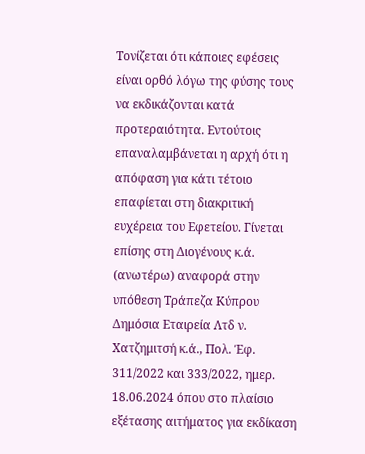Τονίζεται ότι κάποιες εφέσεις είναι ορθό λόγω της φύσης τους να εκδικάζονται κατά προτεραιότητα. Εντούτοις επαναλαμβάνεται η αρχή ότι η απόφαση για κάτι τέτοιο επαφίεται στη διακριτική ευχέρεια του Εφετείου. Γίνεται επίσης στη Διογένους κ.ά. (ανωτέρω) αναφορά στην υπόθεση Τράπεζα Κύπρου Δημόσια Εταιρεία Λτδ ν. Χατζημιτσή κ.ά., Πολ. Έφ. 311/2022 και 333/2022, ημερ. 18.06.2024 όπου στο πλαίσιο εξέτασης αιτήματος για εκδίκαση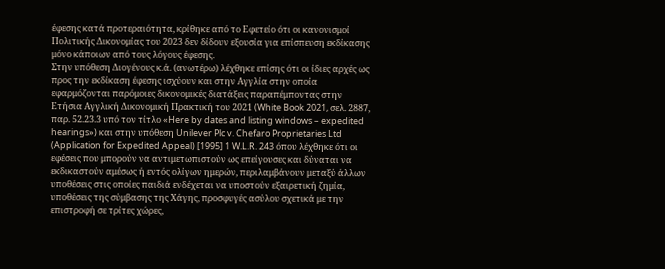έφεσης κατά προτεραιότητα, κρίθηκε από το Εφετείο ότι οι κανονισμοί Πολιτικής Δικονομίας του 2023 δεν δίδουν εξουσία για επίσπευση εκδίκασης μόνο κάποιων από τους λόγους έφεσης.
Στην υπόθεση Διογένους κ.ά. (ανωτέρω) λέχθηκε επίσης ότι οι ίδιες αρχές ως προς την εκδίκαση έφεσης ισχύουν και στην Αγγλία στην οποία εφαρμόζονται παρόμοιες δικονομικές διατάξεις παραπέμποντας στην Ετήσια Αγγλική Δικονομική Πρακτική του 2021 (White Book 2021, σελ. 2887, παρ. 52.23.3 υπό τον τίτλο «Here by dates and listing windows – expedited hearings») και στην υπόθεση Unilever Plc v. Chefaro Proprietaries Ltd (Application for Expedited Appeal) [1995] 1 W.L.R. 243 όπου λέχθηκε ότι οι εφέσεις που μπορούν να αντιμετωπιστούν ως επείγουσες και δύναται να εκδικαστούν αμέσως ή εντός ολίγων ημερών, περιλαμβάνουν μεταξύ άλλων υποθέσεις στις οποίες παιδιά ενδέχεται να υποστούν εξαιρετική ζημία, υποθέσεις της σύμβασης της Χάγης, προσφυγές ασύλου σχετικά με την επιστροφή σε τρίτες χώρες,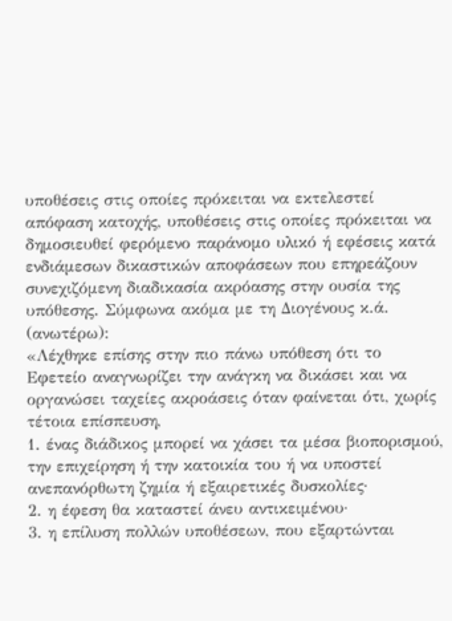υποθέσεις στις οποίες πρόκειται να εκτελεστεί απόφαση κατοχής, υποθέσεις στις οποίες πρόκειται να δημοσιευθεί φερόμενο παράνομο υλικό ή εφέσεις κατά ενδιάμεσων δικαστικών αποφάσεων που επηρεάζουν συνεχιζόμενη διαδικασία ακρόασης στην ουσία της υπόθεσης. Σύμφωνα ακόμα με τη Διογένους κ.ά. (ανωτέρω):
«Λέχθηκε επίσης στην πιο πάνω υπόθεση ότι το Εφετείο αναγνωρίζει την ανάγκη να δικάσει και να οργανώσει ταχείες ακροάσεις όταν φαίνεται ότι, χωρίς τέτοια επίσπευση,
1. ένας διάδικος μπορεί να χάσει τα μέσα βιοπορισμού, την επιχείρηση ή την κατοικία του ή να υποστεί ανεπανόρθωτη ζημία ή εξαιρετικές δυσκολίες·
2. η έφεση θα καταστεί άνευ αντικειμένου·
3. η επίλυση πολλών υποθέσεων, που εξαρτώνται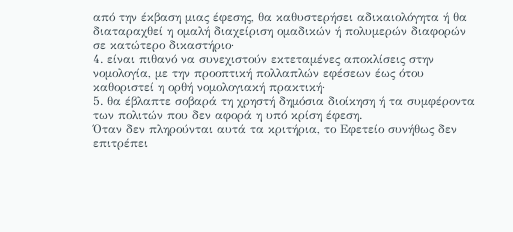από την έκβαση μιας έφεσης, θα καθυστερήσει αδικαιολόγητα ή θα διαταραχθεί η ομαλή διαχείριση ομαδικών ή πολυμερών διαφορών σε κατώτερο δικαστήριο·
4. είναι πιθανό να συνεχιστούν εκτεταμένες αποκλίσεις στην νομολογία, με την προοπτική πολλαπλών εφέσεων έως ότου καθοριστεί η ορθή νομολογιακή πρακτική·
5. θα έβλαπτε σοβαρά τη χρηστή δημόσια διοίκηση ή τα συμφέροντα των πολιτών που δεν αφορά η υπό κρίση έφεση.
Όταν δεν πληρούνται αυτά τα κριτήρια, το Εφετείο συνήθως δεν επιτρέπει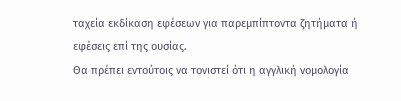ταχεία εκδίκαση εφέσεων για παρεμπίπτοντα ζητήματα ή εφέσεις επί της ουσίας.
Θα πρέπει εντούτοις να τονιστεί ότι η αγγλική νομολογία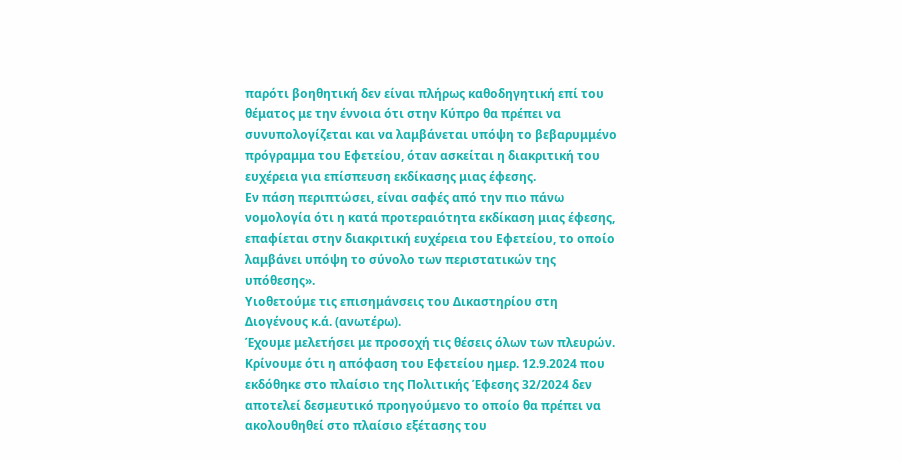παρότι βοηθητική δεν είναι πλήρως καθοδηγητική επί του θέματος με την έννοια ότι στην Κύπρο θα πρέπει να συνυπολογίζεται και να λαμβάνεται υπόψη το βεβαρυμμένο πρόγραμμα του Εφετείου, όταν ασκείται η διακριτική του ευχέρεια για επίσπευση εκδίκασης μιας έφεσης.
Εν πάση περιπτώσει, είναι σαφές από την πιο πάνω νομολογία ότι η κατά προτεραιότητα εκδίκαση μιας έφεσης, επαφίεται στην διακριτική ευχέρεια του Εφετείου, το οποίο λαμβάνει υπόψη το σύνολο των περιστατικών της υπόθεσης».
Υιοθετούμε τις επισημάνσεις του Δικαστηρίου στη Διογένους κ.ά. (ανωτέρω).
Έχουμε μελετήσει με προσοχή τις θέσεις όλων των πλευρών.
Κρίνουμε ότι η απόφαση του Εφετείου ημερ. 12.9.2024 που εκδόθηκε στο πλαίσιο της Πολιτικής Έφεσης 32/2024 δεν αποτελεί δεσμευτικό προηγούμενο το οποίο θα πρέπει να ακολουθηθεί στο πλαίσιο εξέτασης του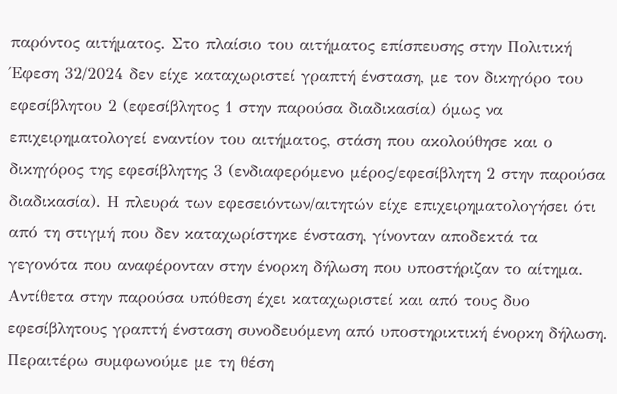παρόντος αιτήματος. Στο πλαίσιο του αιτήματος επίσπευσης στην Πολιτική Έφεση 32/2024 δεν είχε καταχωριστεί γραπτή ένσταση, με τον δικηγόρο του εφεσίβλητου 2 (εφεσίβλητος 1 στην παρούσα διαδικασία) όμως να επιχειρηματολογεί εναντίον του αιτήματος, στάση που ακολούθησε και ο δικηγόρος της εφεσίβλητης 3 (ενδιαφερόμενο μέρος/εφεσίβλητη 2 στην παρούσα διαδικασία). Η πλευρά των εφεσειόντων/αιτητών είχε επιχειρηματολογήσει ότι από τη στιγμή που δεν καταχωρίστηκε ένσταση, γίνονταν αποδεκτά τα γεγονότα που αναφέρονταν στην ένορκη δήλωση που υποστήριζαν το αίτημα. Αντίθετα στην παρούσα υπόθεση έχει καταχωριστεί και από τους δυο εφεσίβλητους γραπτή ένσταση συνοδευόμενη από υποστηρικτική ένορκη δήλωση. Περαιτέρω συμφωνούμε με τη θέση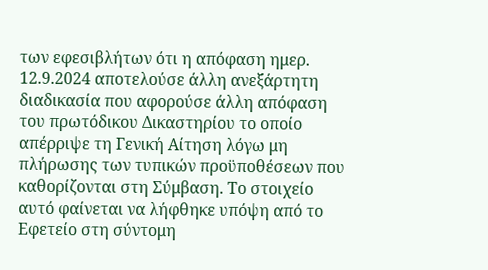των εφεσιβλήτων ότι η απόφαση ημερ. 12.9.2024 αποτελούσε άλλη ανεξάρτητη διαδικασία που αφορούσε άλλη απόφαση του πρωτόδικου Δικαστηρίου το οποίο απέρριψε τη Γενική Αίτηση λόγω μη πλήρωσης των τυπικών προϋποθέσεων που καθορίζονται στη Σύμβαση. Το στοιχείο αυτό φαίνεται να λήφθηκε υπόψη από το Εφετείο στη σύντομη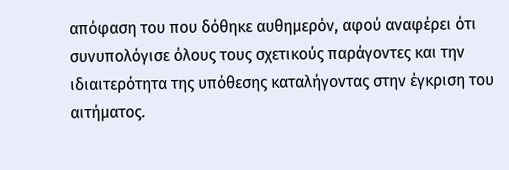απόφαση του που δόθηκε αυθημερόν, αφού αναφέρει ότι συνυπολόγισε όλους τους σχετικούς παράγοντες και την ιδιαιτερότητα της υπόθεσης καταλήγοντας στην έγκριση του αιτήματος.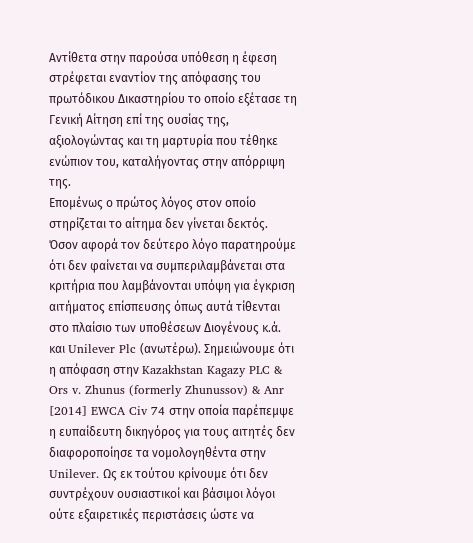Αντίθετα στην παρούσα υπόθεση η έφεση στρέφεται εναντίον της απόφασης του πρωτόδικου Δικαστηρίου το οποίο εξέτασε τη Γενική Αίτηση επί της ουσίας της, αξιολογώντας και τη μαρτυρία που τέθηκε ενώπιον του, καταλήγοντας στην απόρριψη της.
Επομένως ο πρώτος λόγος στον οποίο στηρίζεται το αίτημα δεν γίνεται δεκτός.
Όσον αφορά τον δεύτερο λόγο παρατηρούμε ότι δεν φαίνεται να συμπεριλαμβάνεται στα κριτήρια που λαμβάνονται υπόψη για έγκριση αιτήματος επίσπευσης όπως αυτά τίθενται στο πλαίσιο των υποθέσεων Διογένους κ.ά. και Unilever Plc (ανωτέρω). Σημειώνουμε ότι η απόφαση στην Kazakhstan Kagazy PLC & Ors v. Zhunus (formerly Zhunussov) & Anr [2014] EWCA Civ 74 στην οποία παρέπεμψε η ευπαίδευτη δικηγόρος για τους αιτητές δεν διαφοροποίησε τα νομολογηθέντα στην Unilever. Ως εκ τούτου κρίνουμε ότι δεν συντρέχουν ουσιαστικοί και βάσιμοι λόγοι ούτε εξαιρετικές περιστάσεις ώστε να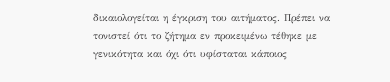δικαιολογείται η έγκριση του αιτήματος. Πρέπει να τονιστεί ότι το ζήτημα εν προκειμένω τέθηκε με γενικότητα και όχι ότι υφίσταται κάποιος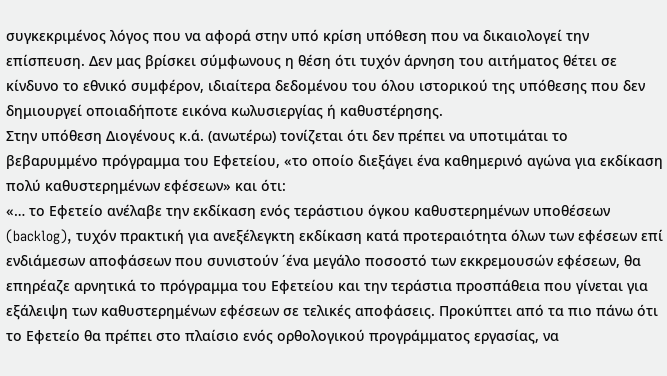συγκεκριμένος λόγος που να αφορά στην υπό κρίση υπόθεση που να δικαιολογεί την επίσπευση. Δεν μας βρίσκει σύμφωνους η θέση ότι τυχόν άρνηση του αιτήματος θέτει σε κίνδυνο το εθνικό συμφέρον, ιδιαίτερα δεδομένου του όλου ιστορικού της υπόθεσης που δεν δημιουργεί οποιαδήποτε εικόνα κωλυσιεργίας ή καθυστέρησης.
Στην υπόθεση Διογένους κ.ά. (ανωτέρω) τονίζεται ότι δεν πρέπει να υποτιμάται το βεβαρυμμένο πρόγραμμα του Εφετείου, «το οποίο διεξάγει ένα καθημερινό αγώνα για εκδίκαση πολύ καθυστερημένων εφέσεων» και ότι:
«… το Εφετείο ανέλαβε την εκδίκαση ενός τεράστιου όγκου καθυστερημένων υποθέσεων (backlog), τυχόν πρακτική για ανεξέλεγκτη εκδίκαση κατά προτεραιότητα όλων των εφέσεων επί ενδιάμεσων αποφάσεων που συνιστούν ΄ένα μεγάλο ποσοστό των εκκρεμουσών εφέσεων, θα επηρέαζε αρνητικά το πρόγραμμα του Εφετείου και την τεράστια προσπάθεια που γίνεται για εξάλειψη των καθυστερημένων εφέσεων σε τελικές αποφάσεις. Προκύπτει από τα πιο πάνω ότι το Εφετείο θα πρέπει στο πλαίσιο ενός ορθολογικού προγράμματος εργασίας, να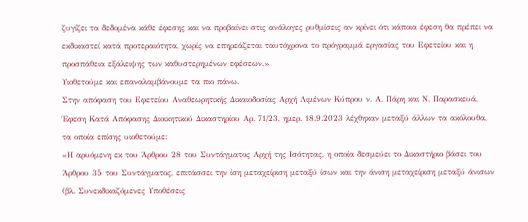ζυγίζει τα δεδομένα κάθε έφεσης και να προβαίνει στις ανάλογες ρυθμίσεις αν κρίνει ότι κάποια έφεση θα πρέπει να εκδικαστεί κατά προτεραιότητα, χωρίς να επηρεάζεται ταυτόχρονα το πρόγραμμά εργασίας του Εφετείου και η προσπάθεια εξάλειψης των καθυστερημένων εφέσεων.»
Υιοθετούμε και επαναλαμβάνουμε τα πιο πάνω.
Στην απόφαση του Εφετείου Αναθεωρητικής Δικαιοδοσίας Αρχή Λιμένων Κύπρου ν. Α. Πάρη και Ν. Παρασκευά, Έφεση Κατά Απόφασης Διοικητικού Δικαστηρίου Αρ. 71/23, ημερ. 18.9.2023 λέχθηκαν μεταξύ άλλων τα ακόλουθα, τα οποία επίσης υιοθετούμε:
«Η αρυόμενη εκ του Άρθρου 28 του Συντάγματος Aρχή της Ισότητας, η οποία δεσμεύει το Δικαστήριο βάσει του Άρθρου 35 του Συντάγματος, επιτάσσει την ίση μεταχείριση μεταξύ ίσων και την άνιση μεταχείριση μεταξύ άνισων (βλ. Συνεκδικαζόμενες Υποθέσεις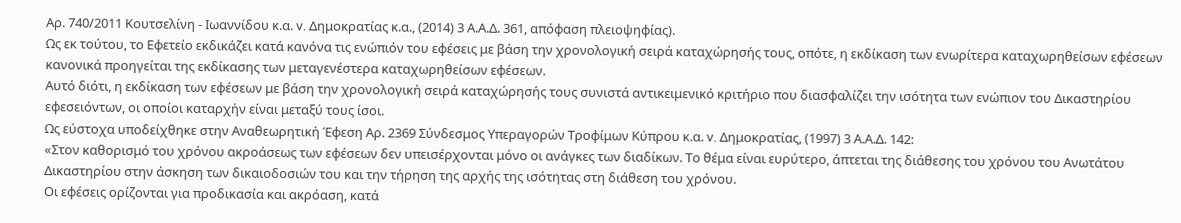Αρ. 740/2011 Κουτσελίνη - Ιωαννίδου κ.α. v. Δημοκρατίας κ.α., (2014) 3 Α.Α.Δ. 361, απόφαση πλειοψηφίας).
Ως εκ τούτου, το Εφετείο εκδικάζει κατά κανόνα τις ενώπιόν του εφέσεις με βάση την χρονολογική σειρά καταχώρησής τους, οπότε, η εκδίκαση των ενωρίτερα καταχωρηθείσων εφέσεων κανονικά προηγείται της εκδίκασης των μεταγενέστερα καταχωρηθείσων εφέσεων.
Αυτό διότι, η εκδίκαση των εφέσεων με βάση την χρονολογική σειρά καταχώρησής τους συνιστά αντικειμενικό κριτήριο που διασφαλίζει την ισότητα των ενώπιον του Δικαστηρίου εφεσειόντων, οι οποίοι καταρχήν είναι μεταξύ τους ίσοι.
Ως εύστοχα υποδείχθηκε στην Αναθεωρητική Έφεση Αρ. 2369 Σύνδεσμος Υπεραγορών Τροφίμων Κύπρου κ.α. v. Δημοκρατίας, (1997) 3 Α.Α.Δ. 142:
«Στον καθορισμό του χρόνου ακροάσεως των εφέσεων δεν υπεισέρχονται μόνο οι ανάγκες των διαδίκων. Το θέμα είναι ευρύτερο, άπτεται της διάθεσης του χρόνου του Ανωτάτου Δικαστηρίου στην άσκηση των δικαιοδοσιών του και την τήρηση της αρχής της ισότητας στη διάθεση του χρόνου.
Οι εφέσεις ορίζονται για προδικασία και ακρόαση, κατά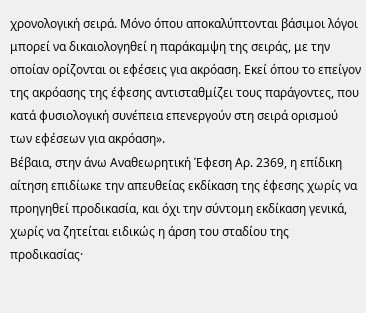χρονολογική σειρά. Μόνο όπου αποκαλύπτονται βάσιμοι λόγοι μπορεί να δικαιολογηθεί η παράκαμψη της σειράς, με την οποίαν ορίζονται οι εφέσεις για ακρόαση. Εκεί όπου το επείγον της ακρόασης της έφεσης αντισταθμίζει τους παράγοντες, που κατά φυσιολογική συνέπεια επενεργούν στη σειρά ορισμού των εφέσεων για ακρόαση».
Βέβαια, στην άνω Αναθεωρητική Έφεση Αρ. 2369, η επίδικη αίτηση επιδίωκε την απευθείας εκδίκαση της έφεσης χωρίς να προηγηθεί προδικασία, και όχι την σύντομη εκδίκαση γενικά, χωρίς να ζητείται ειδικώς η άρση του σταδίου της προδικασίας·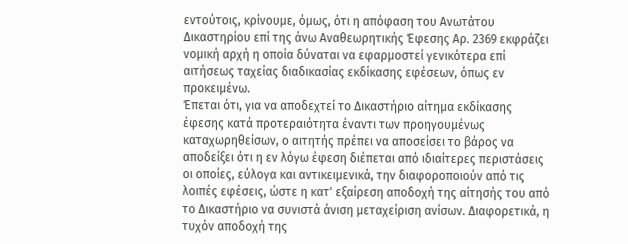εντούτοις, κρίνουμε, όμως, ότι η απόφαση του Ανωτάτου Δικαστηρίου επί της άνω Αναθεωρητικής Έφεσης Αρ. 2369 εκφράζει νομική αρχή η οποία δύναται να εφαρμοστεί γενικότερα επί αιτήσεως ταχείας διαδικασίας εκδίκασης εφέσεων, όπως εν προκειμένω.
Έπεται ότι, για να αποδεχτεί το Δικαστήριο αίτημα εκδίκασης έφεσης κατά προτεραιότητα έναντι των προηγουμένως καταχωρηθείσων, ο αιτητής πρέπει να αποσείσει το βάρος να αποδείξει ότι η εν λόγω έφεση διέπεται από ιδιαίτερες περιστάσεις οι οποίες, εύλογα και αντικειμενικά, την διαφοροποιούν από τις λοιπές εφέσεις, ώστε η κατ' εξαίρεση αποδοχή της αίτησής του από το Δικαστήριο να συνιστά άνιση μεταχείριση ανίσων. Διαφορετικά, η τυχόν αποδοχή της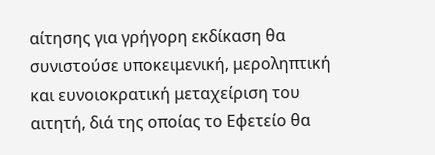αίτησης για γρήγορη εκδίκαση θα συνιστούσε υποκειμενική, μεροληπτική και ευνοιοκρατική μεταχείριση του αιτητή, διά της οποίας το Εφετείο θα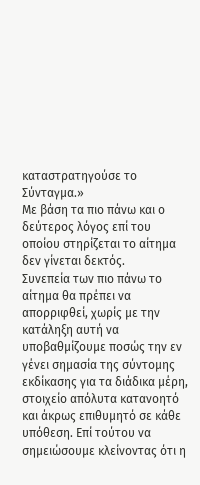καταστρατηγούσε το Σύνταγμα.»
Με βάση τα πιο πάνω και ο δεύτερος λόγος επί του οποίου στηρίζεται το αίτημα δεν γίνεται δεκτός.
Συνεπεία των πιο πάνω το αίτημα θα πρέπει να απορριφθεί, χωρίς με την κατάληξη αυτή να υποβαθμίζουμε ποσώς την εν γένει σημασία της σύντομης εκδίκασης για τα διάδικα μέρη, στοιχείο απόλυτα κατανοητό και άκρως επιθυμητό σε κάθε υπόθεση. Επί τούτου να σημειώσουμε κλείνοντας ότι η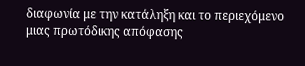διαφωνία με την κατάληξη και το περιεχόμενο μιας πρωτόδικης απόφασης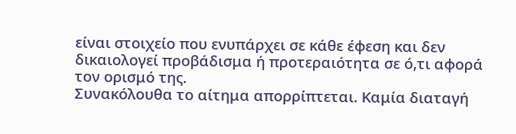είναι στοιχείο που ενυπάρχει σε κάθε έφεση και δεν δικαιολογεί προβάδισμα ή προτεραιότητα σε ό,τι αφορά τον ορισμό της.
Συνακόλουθα το αίτημα απορρίπτεται. Καμία διαταγή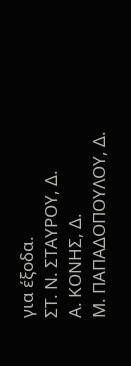για έξοδα.
ΣΤ. Ν. ΣΤΑΥΡΟΥ, Δ.
Α. ΚΟΝΗΣ, Δ.
Μ. ΠΑΠΑΔΟΠΟΥΛΟΥ, Δ.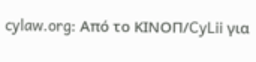cylaw.org: Από το ΚΙΝOΠ/CyLii για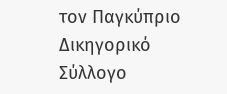τον Παγκύπριο Δικηγορικό Σύλλογο